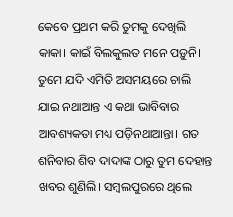କେବେ ପ୍ରଥମ କରି ତୁମକୁ ଦେଖିଲି କାକା। କାଇଁ ବିଲକୁଲତ ମନେ ପଡ଼ୁନି। ତୁମେ ଯଦି ଏମିତି ଅସମୟରେ ଚାଲି ଯାଇ ନଥାଆନ୍ତ ଏ କଥା ଭାବିବାର ଆବଶ୍ୟକତା ମଧ୍ୟ ପଡ଼ିନଥାଆନ୍ତା। ଗତ ଶନିବାର ଶିବ ଦାଦାଙ୍କ ଠାରୁ ତୁମ ଦେହାନ୍ତ ଖବର ଶୁଣିଲି। ସମ୍ବଲପୁରରେ ଥିଲେ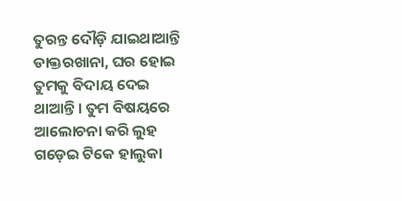ତୁରନ୍ତ ଦୌଡ଼ି ଯାଇଥାଆନ୍ତି ଡାକ୍ତରଖାନା, ଘର ହୋଇ ତୁମକୁ ବିଦାୟ ଦେଇ ଥାଆନ୍ତି। ତୁମ ବିଷୟରେ ଆଲୋଚନା କରି ଲୁହ ଗଡ଼େଇ ଟିକେ ହାଲୁକା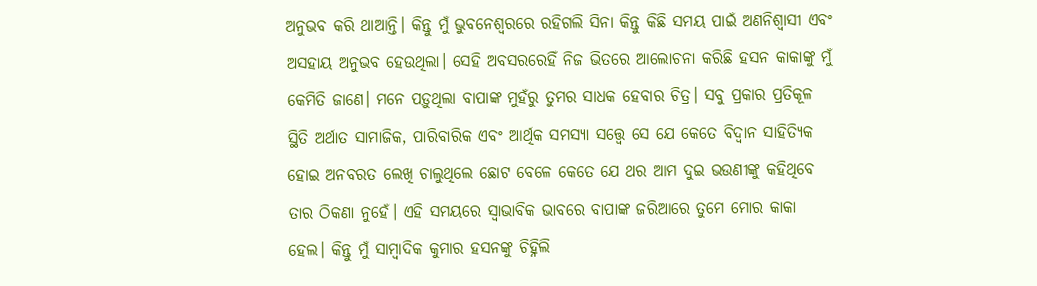ଅନୁଭବ କରି ଥାଆନ୍ତି। କିନ୍ତୁ ମୁଁ ଭୁବନେଶ୍ୱରରେ ରହିଗଲି ସିନା କିନ୍ତୁ କିଛି ସମୟ ପାଇଁ ଅଣନିଶ୍ୱାସୀ ଏବଂ ଅସହାୟ ଅନୁଭବ ହେଉଥିଲା। ସେହି ଅବସରରେହିଁ ନିଜ ଭିତରେ ଆଲୋଚନା କରିଛି ହସନ କାକାଙ୍କୁ ମୁଁ କେମିତି ଜାଣେ। ମନେ ପଡ଼ୁଥିଲା ବାପାଙ୍କ ମୁହଁରୁ ତୁମର ସାଧକ ହେବାର ଚିତ୍ର। ସବୁ ପ୍ରକାର ପ୍ରତିକୂଳ ସ୍ଥିତି ଅର୍ଥାତ ସାମାଜିକ, ପାରିବାରିକ ଏବଂ ଆର୍ଥିକ ସମସ୍ୟା ସତ୍ତ୍ଵେ ସେ ଯେ କେତେ ବିଦ୍ୱାନ ସାହିତ୍ୟିକ ହୋଇ ଅନବରତ ଲେଖି ଚାଲୁଥିଲେ ଛୋଟ ବେଳେ କେତେ ଯେ ଥର ଆମ ଦୁଇ ଭଉଣୀଙ୍କୁ କହିଥିବେ ତାର ଠିକଣା ନୁହେଁ। ଏହି ସମୟରେ ସ୍ବାଭାବିକ ଭାବରେ ବାପାଙ୍କ ଜରିଆରେ ତୁମେ ମୋର କାକା ହେଲ। କିନ୍ତୁ ମୁଁ ସାମ୍ବାଦିକ କୁମାର ହସନଙ୍କୁ ଚିହ୍ନିଲି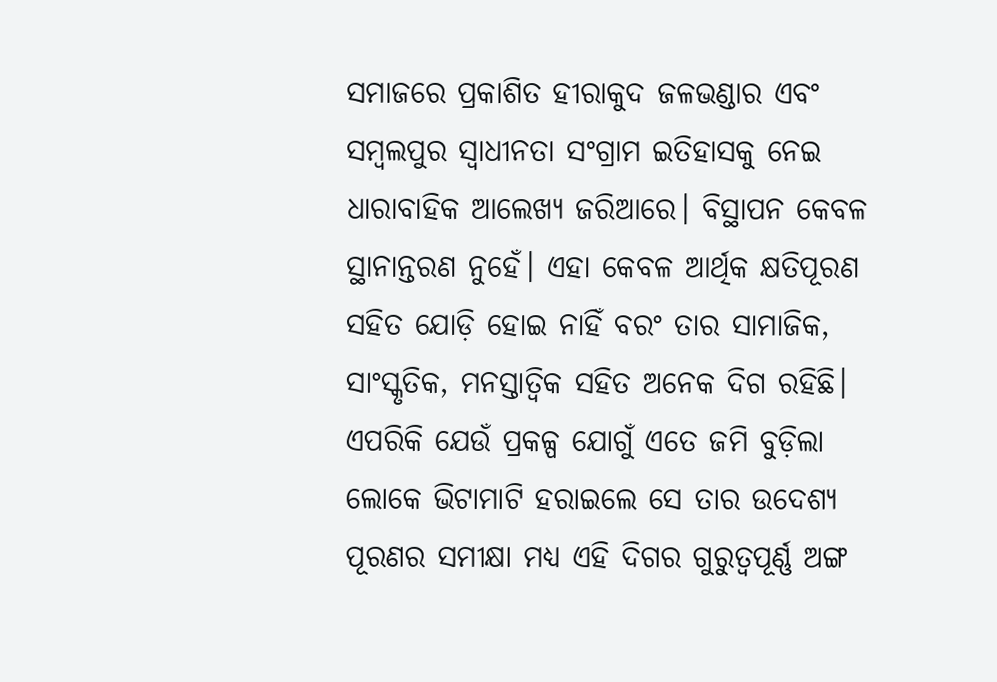ସମାଜରେ ପ୍ରକାଶିତ ହୀରାକୁଦ ଜଳଭଣ୍ଡାର ଏବଂ ସମ୍ବଲପୁର ସ୍ବାଧୀନତା ସଂଗ୍ରାମ ଇତିହାସକୁ ନେଇ ଧାରାବାହିକ ଆଲେଖ୍ୟ ଜରିଆରେ। ବିସ୍ଥାପନ କେବଳ ସ୍ଥାନାନ୍ତରଣ ନୁହେଁ। ଏହା କେବଳ ଆର୍ଥିକ କ୍ଷତିପୂରଣ ସହିତ ଯୋଡ଼ି ହୋଇ ନାହିଁ ବରଂ ତାର ସାମାଜିକ, ସାଂସ୍କୃତିକ, ମନସ୍ତାତ୍ବିକ ସହିତ ଅନେକ ଦିଗ ରହିଛି। ଏପରିକି ଯେଉଁ ପ୍ରକଳ୍ପ ଯୋଗୁଁ ଏତେ ଜମି ବୁଡ଼ିଲା ଲୋକେ ଭିଟାମାଟି ହରାଇଲେ ସେ ତାର ଉଦେଶ୍ୟ ପୂରଣର ସମୀକ୍ଷା ମଧ୍ୟ ଏହି ଦିଗର ଗୁରୁତ୍ୱପୂର୍ଣ୍ଣ ଅଙ୍ଗ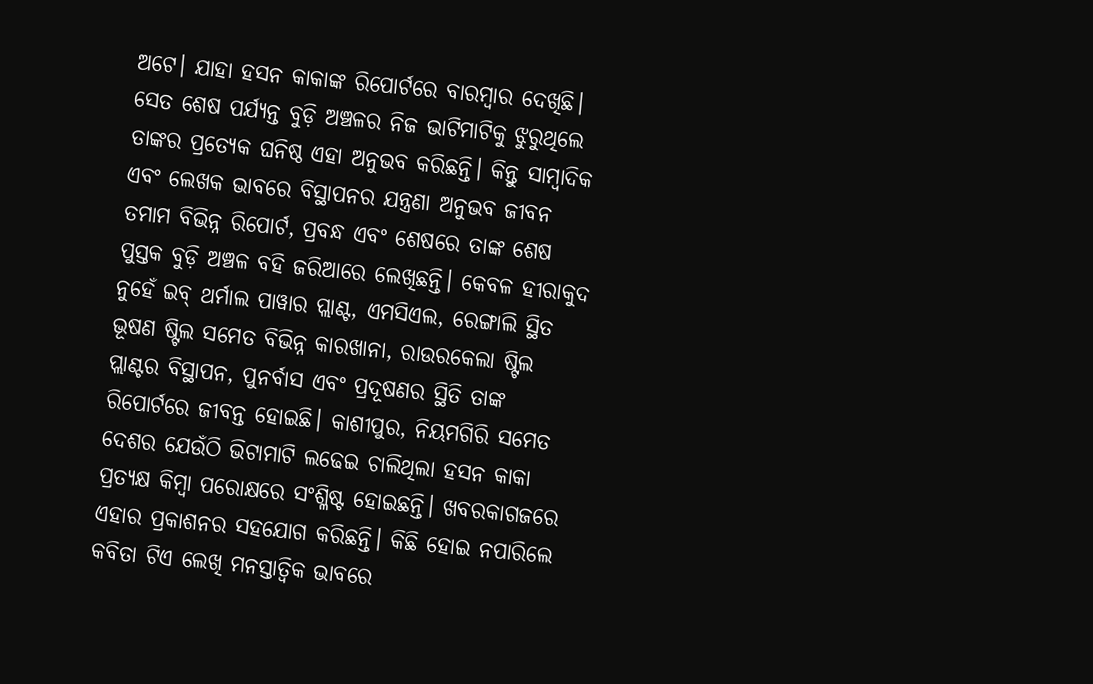ଅଟେ। ଯାହା ହସନ କାକାଙ୍କ ରିପୋର୍ଟରେ ବାରମ୍ବାର ଦେଖିଛି। ସେତ ଶେଷ ପର୍ଯ୍ୟନ୍ତ ବୁଡ଼ି ଅଞ୍ଚଳର ନିଜ ଭାଟିମାଟିକୁ ଝୁରୁଥିଲେ ତାଙ୍କର ପ୍ରତ୍ୟେକ ଘନିଷ୍ଠ ଏହା ଅନୁଭବ କରିଛନ୍ତି। କିନ୍ତୁ ସାମ୍ବାଦିକ ଏବଂ ଲେଖକ ଭାବରେ ବିସ୍ଥାପନର ଯନ୍ତ୍ରଣା ଅନୁଭବ ଜୀବନ ତମାମ ବିଭିନ୍ନ ରିପୋର୍ଟ, ପ୍ରବନ୍ଧ ଏବଂ ଶେଷରେ ତାଙ୍କ ଶେଷ ପୁସ୍ତକ ବୁଡ଼ି ଅଞ୍ଚଳ ବହି ଜରିଆରେ ଲେଖିଛନ୍ତି। କେବଳ ହୀରାକୁଦ ନୁହେଁ ଇବ୍ ଥର୍ମାଲ ପାୱାର ପ୍ଲାଣ୍ଟ, ଏମସିଏଲ, ରେଙ୍ଗାଲି ସ୍ଥିତ ଭୂଷଣ ଷ୍ଟିଲ ସମେତ ବିଭିନ୍ନ କାରଖାନା, ରାଉରକେଲା ଷ୍ଟିଲ ପ୍ଲାଣ୍ଟର ବିସ୍ଥାପନ, ପୁନର୍ବାସ ଏବଂ ପ୍ରଦୂଷଣର ସ୍ଥିତି ତାଙ୍କ ରିପୋର୍ଟରେ ଜୀବନ୍ତ ହୋଇଛି। କାଶୀପୁର, ନିୟମଗିରି ସମେତ ଦେଶର ଯେଉଁଠି ଭିଟାମାଟି ଲଢେଇ ଚାଲିଥିଲା ହସନ କାକା ପ୍ରତ୍ୟକ୍ଷ କିମ୍ବା ପରୋକ୍ଷରେ ସଂଶ୍ଳିଷ୍ଟ ହୋଇଛନ୍ତି। ଖବରକାଗଜରେ ଏହାର ପ୍ରକାଶନର ସହଯୋଗ କରିଛନ୍ତି। କିଛି ହୋଇ ନପାରିଲେ କବିତା ଟିଏ ଲେଖି ମନସ୍ତାତ୍ବିକ ଭାବରେ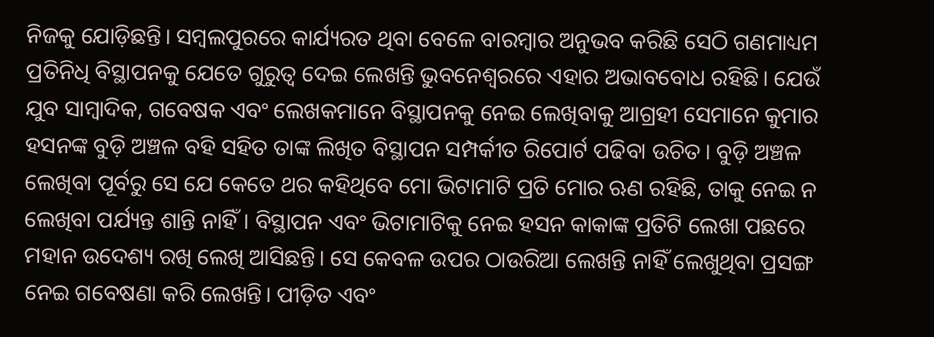ନିଜକୁ ଯୋଡ଼ିଛନ୍ତି। ସମ୍ବଲପୁରରେ କାର୍ଯ୍ୟରତ ଥିବା ବେଳେ ବାରମ୍ବାର ଅନୁଭବ କରିଛି ସେଠି ଗଣମାଧ୍ୟମ ପ୍ରତିନିଧି ବିସ୍ଥାପନକୁ ଯେତେ ଗୁରୁତ୍ବ ଦେଇ ଲେଖନ୍ତି ଭୁବନେଶ୍ବରରେ ଏହାର ଅଭାବବୋଧ ରହିଛି। ଯେଉଁ ଯୁବ ସାମ୍ବାଦିକ, ଗବେଷକ ଏବଂ ଲେଖକମାନେ ବିସ୍ଥାପନକୁ ନେଇ ଲେଖିବାକୁ ଆଗ୍ରହୀ ସେମାନେ କୁମାର ହସନଙ୍କ ବୁଡ଼ି ଅଞ୍ଚଳ ବହି ସହିତ ତାଙ୍କ ଲିଖିତ ବିସ୍ଥାପନ ସମ୍ପର୍କୀତ ରିପୋର୍ଟ ପଢିବା ଉଚିତ। ବୁଡ଼ି ଅଞ୍ଚଳ ଲେଖିବା ପୂର୍ବରୁ ସେ ଯେ କେତେ ଥର କହିଥିବେ ମୋ ଭିଟାମାଟି ପ୍ରତି ମୋର ଋଣ ରହିଛି, ତାକୁ ନେଇ ନ ଲେଖିବା ପର୍ଯ୍ୟନ୍ତ ଶାନ୍ତି ନାହିଁ। ବିସ୍ଥାପନ ଏବଂ ଭିଟାମାଟିକୁ ନେଇ ହସନ କାକାଙ୍କ ପ୍ରତିଟି ଲେଖା ପଛରେ ମହାନ ଉଦେଶ୍ୟ ରଖି ଲେଖି ଆସିଛନ୍ତି। ସେ କେବଳ ଉପର ଠାଉରିଆ ଲେଖନ୍ତି ନାହିଁ ଲେଖୁଥିବା ପ୍ରସଙ୍ଗ ନେଇ ଗବେଷଣା କରି ଲେଖନ୍ତି। ପୀଡ଼ିତ ଏବଂ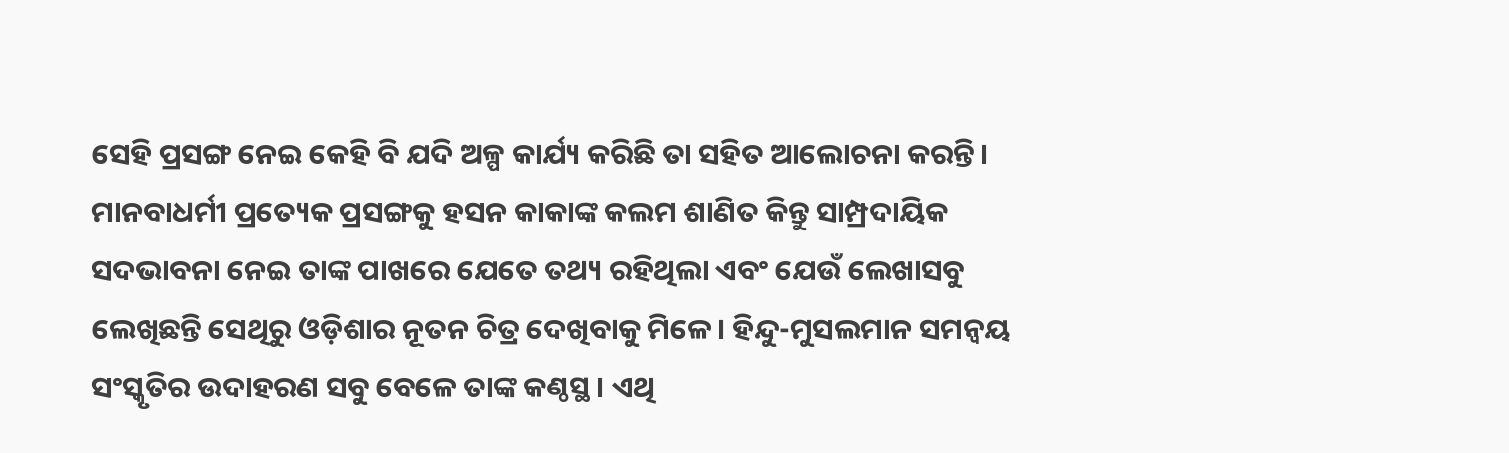ସେହି ପ୍ରସଙ୍ଗ ନେଇ କେହି ବି ଯଦି ଅଳ୍ପ କାର୍ଯ୍ୟ କରିଛି ତା ସହିତ ଆଲୋଚନା କରନ୍ତି। ମାନବାଧର୍ମୀ ପ୍ରତ୍ୟେକ ପ୍ରସଙ୍ଗକୁ ହସନ କାକାଙ୍କ କଲମ ଶାଣିତ କିନ୍ତୁ ସାମ୍ପ୍ରଦାୟିକ ସଦଭାବନା ନେଇ ତାଙ୍କ ପାଖରେ ଯେତେ ତଥ୍ୟ ରହିଥିଲା ଏବଂ ଯେଉଁ ଲେଖାସବୁ ଲେଖିଛନ୍ତି ସେଥିରୁ ଓଡ଼ିଶାର ନୂତନ ଚିତ୍ର ଦେଖିବାକୁ ମିଳେ। ହିନ୍ଦୁ-ମୁସଲମାନ ସମନ୍ଵୟ ସଂସ୍କୃତିର ଉଦାହରଣ ସବୁ ବେଳେ ତାଙ୍କ କଣ୍ଠସ୍ଥ। ଏଥି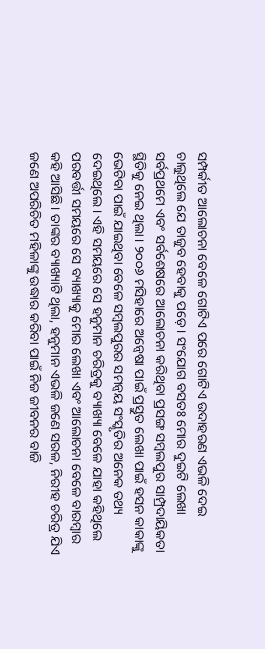ସମ୍ପର୍କୀତ ଆଲୋଚନା ବେଳେ ଗୋଟିଏ ପରେ ଗୋଟିଏ ଉଦାହରଣ ଏଭଳି ଦେଇ ଚାଲୁଥିଲେ ଯେ ତାଜୁବ ହେବାକୁ ପଡ଼େ। ସଂଯୋଗ ବସତଃ ମୋର ଦୁଇଟି ଲେଖା ସର୍ବପ୍ରଥମେ ଏବଂ ସର୍ବଶେଷରେ ଆଲୋଚନା କରିଥିବା ପ୍ରସଙ୍ଗ ସମ୍ବଲପୁର ସାମ୍ପ୍ରଦାୟିକତା ସ୍ଥିତିକୁ ନେଇ ଥିଲା। ୨୦୦୬ ମସିହାରେ ଅନ୍ବେଷା ପାଇଁ ପ୍ରସ୍ତୁତ ଲେଖା ପାଇଁ ହସନ କାକାଙ୍କୁ ଭେଟିବା ପାଇଁ ଯାଇଥିବା ବେଳେ ସମ୍ବଲପୁରର ସମନ୍ଵୟ ସଂସ୍କୃତିର ଅନେକ ତଥ୍ୟ ଦେଇଥିଲେ। ଏହି ସମୟରେ ସେ ହନୁମାନ ଚରିତ୍ରକୁ ବ୍ୟାଖ୍ୟା ବେଳେ ଯାହା କହିଥିଲେ ପରବର୍ତ୍ତୀ ସମୟରେ ସେ ବ୍ୟାଖ୍ୟାକୁ ମୋର ଲେଖା ଏବଂ ଆଲୋଚନା ବେଳେ ବାରମ୍ବାର କହି ଆସିଛି। ତାଙ୍କର ବ୍ୟାଖ୍ୟାଟି ଥିଲା, ହନୁମାନ ଏଭଳି ଜଣେ ସରଳ, ନିରୀହ ଚରିତ୍ର ଯିଏ ଜଣେ ଅପରିଚିତ ମହିଳାଙ୍କୁ ଉଦ୍ଧାର କରିବା ପାଇଁ ନିଜ ଜୀବନର ବାଜି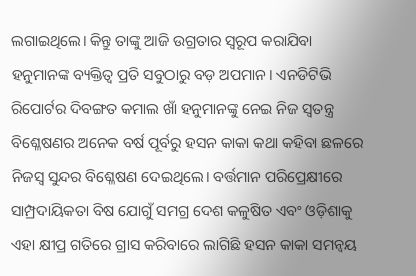ଲଗାଇଥିଲେ। କିନ୍ତୁ ତାଙ୍କୁ ଆଜି ଉଗ୍ରତାର ସ୍ବରୂପ କରାଯିବା ହନୁମାନଙ୍କ ବ୍ୟକ୍ତିତ୍ବ ପ୍ରତି ସବୁଠାରୁ ବଡ଼ ଅପମାନ। ଏନଡିଟିଭି ରିପୋର୍ଟର ଦିବଙ୍ଗତ କମାଲ ଖାଁ ହନୁମାନଙ୍କୁ ନେଇ ନିଜ ସ୍ବତନ୍ତ୍ର ବିଶ୍ଳେଷଣର ଅନେକ ବର୍ଷ ପୂର୍ବରୁ ହସନ କାକା କଥା କହିବା ଛଳରେ ନିଜସ୍ୱ ସୁନ୍ଦର ବିଶ୍ଳେଷଣ ଦେଇଥିଲେ। ବର୍ତ୍ତମାନ ପରିପ୍ରେକ୍ଷୀରେ ସାମ୍ପ୍ରଦାୟିକତା ବିଷ ଯୋଗୁଁ ସମଗ୍ର ଦେଶ କଳୁଷିତ ଏବଂ ଓଡ଼ିଶାକୁ ଏହା କ୍ଷୀପ୍ର ଗତିରେ ଗ୍ରାସ କରିବାରେ ଲାଗିଛି ହସନ କାକା ସମନ୍ବୟ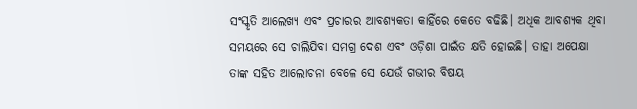ସଂସ୍କୃତି ଆଲେଖ୍ୟ ଏବଂ ପ୍ରଚାରର ଆବଶ୍ୟକତା କାହିଁରେ କେତେ ବଢିଛି। ଅଧିକ ଆବଶ୍ୟକ ଥିବା ସମୟରେ ସେ ଚାଲିଯିବା ସମଗ୍ର ଦେଶ ଏବଂ ଓଡ଼ିଶା ପାଇଁତ କ୍ଷତି ହୋଇଛି। ତାହା ଅପେକ୍ଷା ତାଙ୍କ ସହିତ ଆଲୋଚନା ବେଳେ ସେ ଯେଉଁ ଗଭୀର ବିଷୟ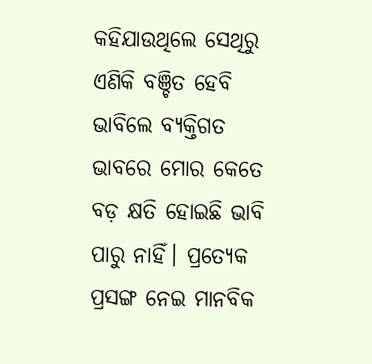କହିଯାଉଥିଲେ ସେଥିରୁ ଏଣିକି ବଞ୍ଚିତ ହେବି ଭାବିଲେ ବ୍ୟକ୍ତିଗତ ଭାବରେ ମୋର କେତେ ବଡ଼ କ୍ଷତି ହୋଇଛି ଭାବି ପାରୁ ନାହିଁ। ପ୍ରତ୍ୟେକ ପ୍ରସଙ୍ଗ ନେଇ ମାନବିକ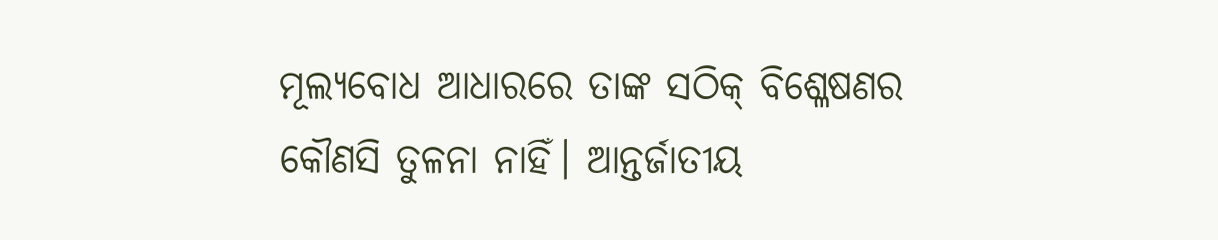ମୂଲ୍ୟବୋଧ ଆଧାରରେ ତାଙ୍କ ସଠିକ୍ ବିଶ୍ଳେଷଣର କୌଣସି ତୁଳନା ନାହିଁ। ଆନ୍ତର୍ଜାତୀୟ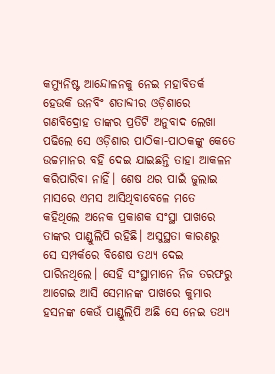କମ୍ୟୁନିଷ୍ଟ ଆନ୍ଦୋଳନକୁ ନେଇ ମହାବିତର୍କ ହେଉକି ଉନବିଂ ଶତାବ୍ଦୀର ଓଡ଼ିଶାରେ ଗଣବିଦ୍ରୋହ ତାଙ୍କର ପ୍ରତିଟି ଅନୁବାଦ ଲେଖା ପଢିଲେ ସେ ଓଡ଼ିଶାର ପାଠିକା-ପାଠକଙ୍କୁ କେତେ ଉଚ୍ଚମାନର ବହି ଦେଇ ଯାଇଛନ୍ତି ତାହା ଆକଳନ କରିପାରିବା ନାହିଁ। ଶେଷ ଥର ପାଇଁ ଜୁଲାଇ ମାସରେ ଏମସ ଆସିଥିବାବେଳେ ମତେ କହିଥିଲେ ଅନେକ ପ୍ରକାଶକ ସଂସ୍ଥା ପାଖରେ ତାଙ୍କର ପାଣ୍ଡୁଲିପି ରହିଛି। ଅସୁସ୍ଥତା କାରଣରୁ ସେ ସମ୍ପର୍କରେ ବିଶେଷ ତଥ୍ୟ ଦେଇ ପାରିନଥିଲେ। ସେହି ସଂସ୍ଥାମାନେ ନିଜ ତରଫରୁ ଆଗେଇ ଆସି ସେମାନଙ୍କ ପାଖରେ କୁମାର ହସନଙ୍କ କେଉଁ ପାଣ୍ଡୁଲିପି ଅଛି ସେ ନେଇ ତଥ୍ୟ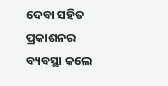ଦେବା ସହିତ ପ୍ରକାଶନର ବ୍ୟବସ୍ଥା କଲେ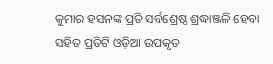କୁମାର ହସନଙ୍କ ପ୍ରତି ସର୍ବଶ୍ରେଷ୍ଠ ଶ୍ରଦ୍ଧାଞ୍ଜଳି ହେବା ସହିତ ପ୍ରତିଟି ଓଡ଼ିଆ ଉପକୃତ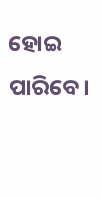ହୋଇ ପାରିବେ।